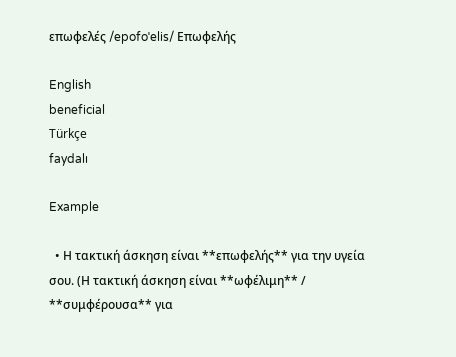επωφελές /epofoˈelis/ Επωφελής

English
beneficial
Türkçe
faydalı

Example

  • Η τακτική άσκηση είναι **επωφελής** για την υγεία σου. (Η τακτική άσκηση είναι **ωφέλιμη** / **συμφέρουσα** για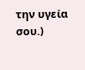την υγεία σου.)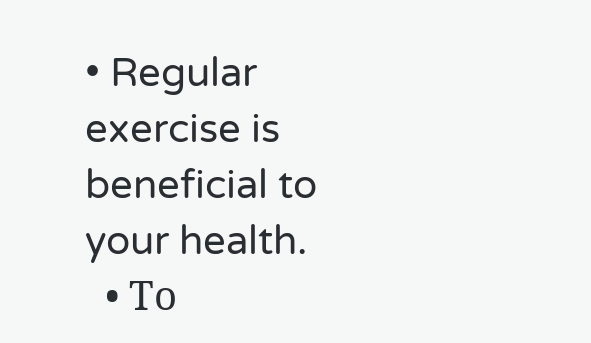• Regular exercise is beneficial to your health.
  • Το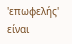'επωφελής' είναι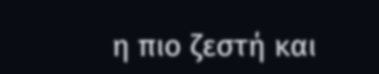η πιο ζεστή και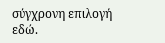σύγχρονη επιλογή εδώ.